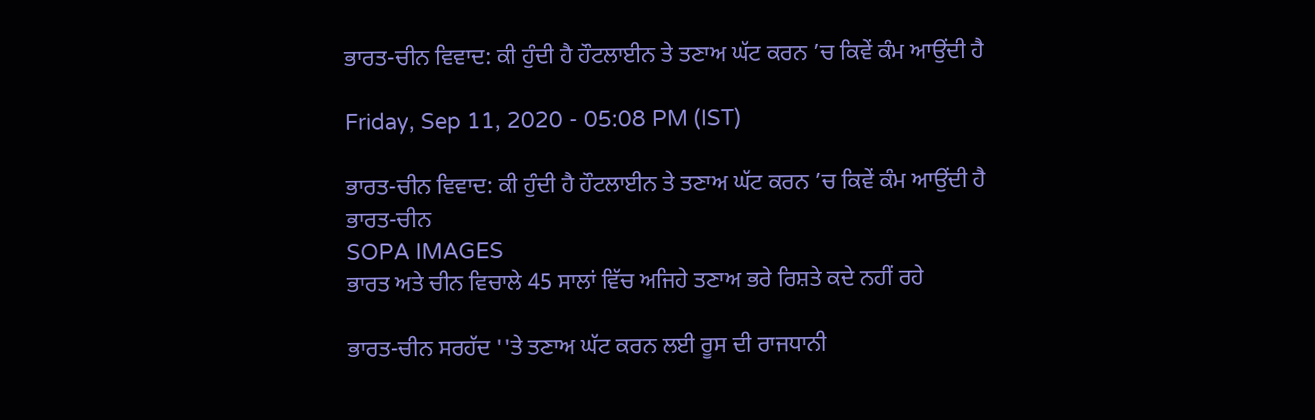ਭਾਰਤ-ਚੀਨ ਵਿਵਾਦ: ਕੀ ਹੁੰਦੀ ਹੈ ਹੌਟਲਾਈਨ ਤੇ ਤਣਾਅ ਘੱਟ ਕਰਨ ’ਚ ਕਿਵੇਂ ਕੰਮ ਆਉਂਦੀ ਹੈ

Friday, Sep 11, 2020 - 05:08 PM (IST)

ਭਾਰਤ-ਚੀਨ ਵਿਵਾਦ: ਕੀ ਹੁੰਦੀ ਹੈ ਹੌਟਲਾਈਨ ਤੇ ਤਣਾਅ ਘੱਟ ਕਰਨ ’ਚ ਕਿਵੇਂ ਕੰਮ ਆਉਂਦੀ ਹੈ
ਭਾਰਤ-ਚੀਨ
SOPA IMAGES
ਭਾਰਤ ਅਤੇ ਚੀਨ ਵਿਚਾਲੇ 45 ਸਾਲਾਂ ਵਿੱਚ ਅਜਿਹੇ ਤਣਾਅ ਭਰੇ ਰਿਸ਼ਤੇ ਕਦੇ ਨਹੀਂ ਰਹੇ

ਭਾਰਤ-ਚੀਨ ਸਰਹੱਦ ''ਤੇ ਤਣਾਅ ਘੱਟ ਕਰਨ ਲਈ ਰੂਸ ਦੀ ਰਾਜਧਾਨੀ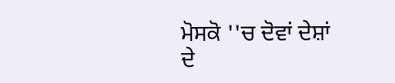ਮੋਸਕੋ ''ਚ ਦੋਵਾਂ ਦੇਸ਼ਾਂ ਦੇ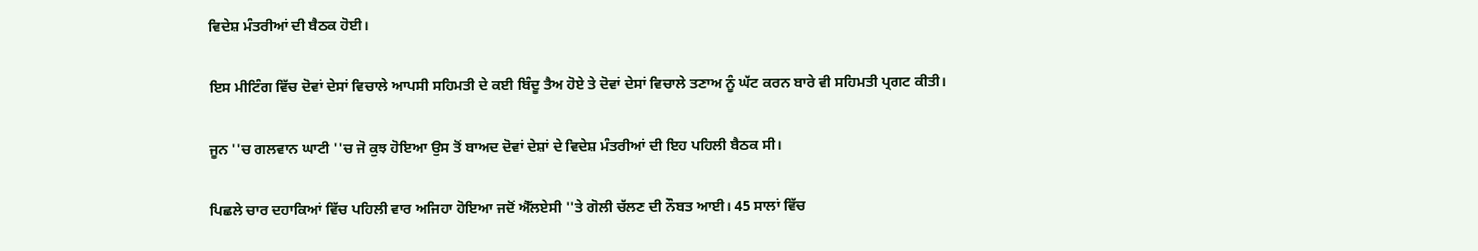ਵਿਦੇਸ਼ ਮੰਤਰੀਆਂ ਦੀ ਬੈਠਕ ਹੋਈ।

ਇਸ ਮੀਟਿੰਗ ਵਿੱਚ ਦੋਵਾਂ ਦੇਸਾਂ ਵਿਚਾਲੇ ਆਪਸੀ ਸਹਿਮਤੀ ਦੇ ਕਈ ਬਿੰਦੂ ਤੈਅ ਹੋਏ ਤੇ ਦੋਵਾਂ ਦੇਸਾਂ ਵਿਚਾਲੇ ਤਣਾਅ ਨੂੰ ਘੱਟ ਕਰਨ ਬਾਰੇ ਵੀ ਸਹਿਮਤੀ ਪ੍ਰਗਟ ਕੀਤੀ।

ਜੂਨ ''ਚ ਗਲਵਾਨ ਘਾਟੀ ''ਚ ਜੋ ਕੁਝ ਹੋਇਆ ਉਸ ਤੋਂ ਬਾਅਦ ਦੋਵਾਂ ਦੇਸ਼ਾਂ ਦੇ ਵਿਦੇਸ਼ ਮੰਤਰੀਆਂ ਦੀ ਇਹ ਪਹਿਲੀ ਬੈਠਕ ਸੀ।

ਪਿਛਲੇ ਚਾਰ ਦਹਾਕਿਆਂ ਵਿੱਚ ਪਹਿਲੀ ਵਾਰ ਅਜਿਹਾ ਹੋਇਆ ਜਦੋਂ ਐੱਲਏਸੀ ''ਤੇ ਗੋਲੀ ਚੱਲਣ ਦੀ ਨੌਬਤ ਆਈ। 45 ਸਾਲਾਂ ਵਿੱਚ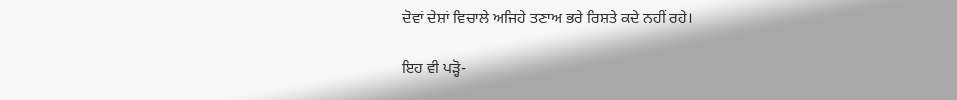ਦੋਵਾਂ ਦੇਸ਼ਾਂ ਵਿਚਾਲੇ ਅਜਿਹੇ ਤਣਾਅ ਭਰੇ ਰਿਸ਼ਤੇ ਕਦੇ ਨਹੀਂ ਰਹੇ।

ਇਹ ਵੀ ਪੜ੍ਹੋ-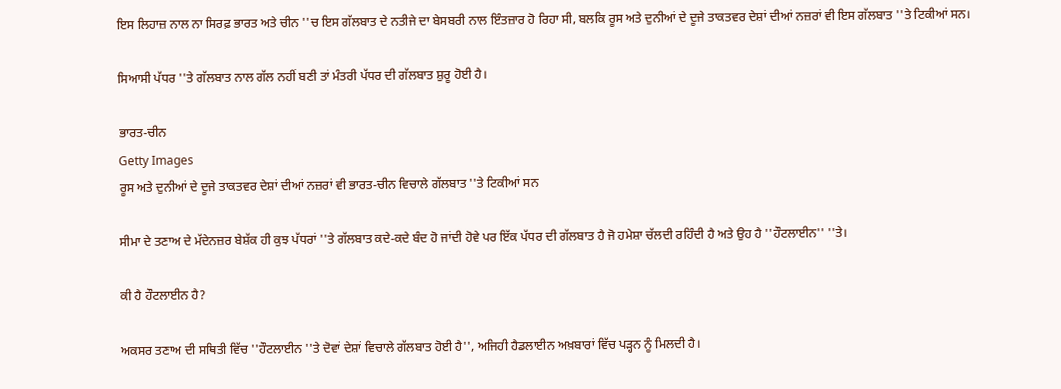ਇਸ ਲਿਹਾਜ਼ ਨਾਲ ਨਾ ਸਿਰਫ਼ ਭਾਰਤ ਅਤੇ ਚੀਨ ''ਚ ਇਸ ਗੱਲਬਾਤ ਦੇ ਨਤੀਜੇ ਦਾ ਬੇਸਬਰੀ ਨਾਲ ਇੰਤਜ਼ਾਰ ਹੋ ਰਿਹਾ ਸੀ, ਬਲਕਿ ਰੂਸ ਅਤੇ ਦੁਨੀਆਂ ਦੇ ਦੂਜੇ ਤਾਕਤਵਰ ਦੇਸ਼ਾਂ ਦੀਆਂ ਨਜ਼ਰਾਂ ਵੀ ਇਸ ਗੱਲਬਾਤ ''ਤੇ ਟਿਕੀਆਂ ਸਨ।

ਸਿਆਸੀ ਪੱਧਰ ''ਤੇ ਗੱਲਬਾਤ ਨਾਲ ਗੱਲ ਨਹੀਂ ਬਣੀ ਤਾਂ ਮੰਤਰੀ ਪੱਧਰ ਦੀ ਗੱਲਬਾਤ ਸ਼ੁਰੂ ਹੋਈ ਹੈ।

ਭਾਰਤ-ਚੀਨ
Getty Images
ਰੂਸ ਅਤੇ ਦੁਨੀਆਂ ਦੇ ਦੂਜੇ ਤਾਕਤਵਰ ਦੇਸ਼ਾਂ ਦੀਆਂ ਨਜ਼ਰਾਂ ਵੀ ਭਾਰਤ-ਚੀਨ ਵਿਚਾਲੇ ਗੱਲਬਾਤ ''ਤੇ ਟਿਕੀਆਂ ਸਨ

ਸੀਮਾ ਦੇ ਤਣਾਅ ਦੇ ਮੱਦੇਨਜ਼ਰ ਬੇਸ਼ੱਕ ਹੀ ਕੁਝ ਪੱਧਰਾਂ ''ਤੇ ਗੱਲਬਾਤ ਕਦੇ-ਕਦੇ ਬੰਦ ਹੋ ਜਾਂਦੀ ਹੋਵੇ ਪਰ ਇੱਕ ਪੱਧਰ ਦੀ ਗੱਲਬਾਤ ਹੈ ਜੋ ਹਮੇਸ਼ਾ ਚੱਲਦੀ ਰਹਿੰਦੀ ਹੈ ਅਤੇ ਉਹ ਹੈ ''ਹੌਟਲਾਈਨ'' ''ਤੇ।

ਕੀ ਹੈ ਹੌਟਲਾਈਨ ਹੈ?

ਅਕਸਰ ਤਣਾਅ ਦੀ ਸਥਿਤੀ ਵਿੱਚ ''ਹੌਟਲਾਈਨ ''ਤੇ ਦੋਵਾਂ ਦੇਸ਼ਾਂ ਵਿਚਾਲੇ ਗੱਲਬਾਤ ਹੋਈ ਹੈ'', ਅਜਿਹੀ ਹੈਡਲਾਈਨ ਅਖ਼ਬਾਰਾਂ ਵਿੱਚ ਪੜ੍ਹਨ ਨੂੰ ਮਿਲਦੀ ਹੈ।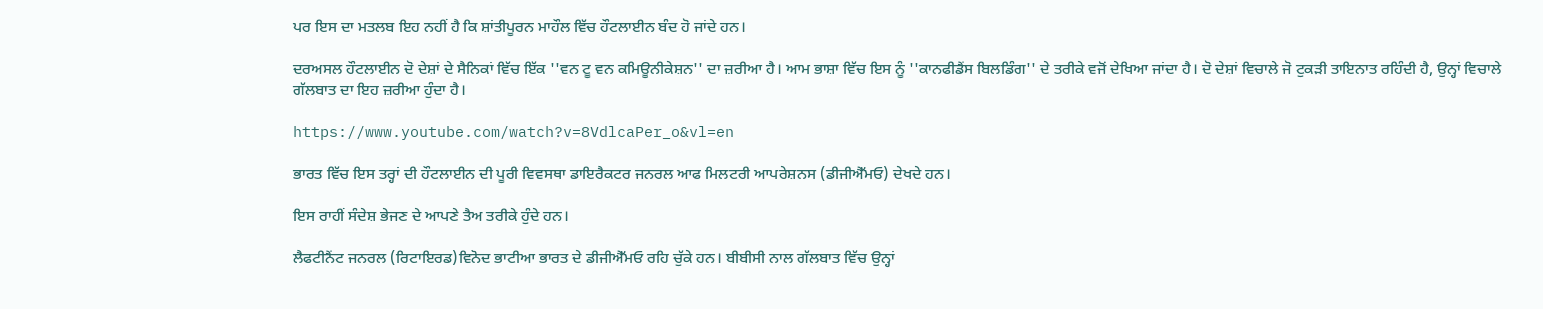ਪਰ ਇਸ ਦਾ ਮਤਲਬ ਇਹ ਨਹੀਂ ਹੈ ਕਿ ਸ਼ਾਂਤੀਪੂਰਨ ਮਾਹੌਲ ਵਿੱਚ ਹੌਟਲਾਈਨ ਬੰਦ ਹੋ ਜਾਂਦੇ ਹਨ।

ਦਰਅਸਲ ਹੌਟਲਾਈਨ ਦੋ ਦੇਸ਼ਾਂ ਦੇ ਸੈਨਿਕਾਂ ਵਿੱਚ ਇੱਕ ''ਵਨ ਟੂ ਵਨ ਕਮਿਊਨੀਕੇਸ਼ਨ'' ਦਾ ਜ਼ਰੀਆ ਹੈ। ਆਮ ਭਾਸ਼ਾ ਵਿੱਚ ਇਸ ਨੂੰ ''ਕਾਨਫੀਡੈਂਸ ਬਿਲਡਿੰਗ'' ਦੇ ਤਰੀਕੇ ਵਜੋਂ ਦੇਖਿਆ ਜਾਂਦਾ ਹੈ। ਦੋ ਦੇਸ਼ਾਂ ਵਿਚਾਲੇ ਜੋ ਟੁਕੜੀ ਤਾਇਨਾਤ ਰਹਿੰਦੀ ਹੈ, ਉਨ੍ਹਾਂ ਵਿਚਾਲੇ ਗੱਲਬਾਤ ਦਾ ਇਹ ਜ਼ਰੀਆ ਹੁੰਦਾ ਹੈ।

https://www.youtube.com/watch?v=8VdlcaPer_o&vl=en

ਭਾਰਤ ਵਿੱਚ ਇਸ ਤਰ੍ਹਾਂ ਦੀ ਹੌਟਲਾਈਨ ਦੀ ਪੂਰੀ ਵਿਵਸਥਾ ਡਾਇਰੈਕਟਰ ਜਨਰਲ ਆਫ ਮਿਲਟਰੀ ਆਪਰੇਸ਼ਨਸ (ਡੀਜੀਐੱਮਓ) ਦੇਖਦੇ ਹਨ।

ਇਸ ਰਾਹੀਂ ਸੰਦੇਸ਼ ਭੇਜਣ ਦੇ ਆਪਣੇ ਤੈਅ ਤਰੀਕੇ ਹੁੰਦੇ ਹਨ।

ਲੈਫਟੀਨੈਂਟ ਜਨਰਲ (ਰਿਟਾਇਰਡ)ਵਿਨੋਦ ਭਾਟੀਆ ਭਾਰਤ ਦੇ ਡੀਜੀਐੱਮਓ ਰਹਿ ਚੁੱਕੇ ਹਨ। ਬੀਬੀਸੀ ਨਾਲ ਗੱਲਬਾਤ ਵਿੱਚ ਉਨ੍ਹਾਂ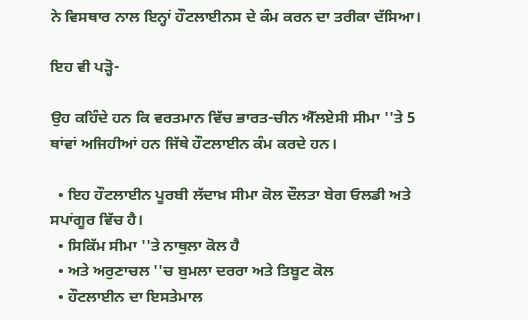ਨੇ ਵਿਸਥਾਰ ਨਾਲ ਇਨ੍ਹਾਂ ਹੌਟਲਾਈਨਸ ਦੇ ਕੰਮ ਕਰਨ ਦਾ ਤਰੀਕਾ ਦੱਸਿਆ।

ਇਹ ਵੀ ਪੜ੍ਹੋ-

ਉਹ ਕਹਿੰਦੇ ਹਨ ਕਿ ਵਰਤਮਾਨ ਵਿੱਚ ਭਾਰਤ-ਚੀਨ ਐੱਲਏਸੀ ਸੀਮਾ ''ਤੇ 5 ਥਾਂਵਾਂ ਅਜਿਹੀਆਂ ਹਨ ਜਿੱਥੇ ਹੌਟਲਾਈਨ ਕੰਮ ਕਰਦੇ ਹਨ।

  • ਇਹ ਹੌਟਲਾਈਨ ਪੂਰਬੀ ਲੱਦਾਖ਼ ਸੀਮਾ ਕੋਲ ਦੌਲਤਾ ਬੇਗ ਓਲਡੀ ਅਤੇ ਸਪਾਂਗੂਰ ਵਿੱਚ ਹੈ।
  • ਸਿਕਿੱਮ ਸੀਮਾ ''ਤੇ ਨਾਥੁਲਾ ਕੋਲ ਹੈ
  • ਅਤੇ ਅਰੁਣਾਚਲ ''ਚ ਬੁਮਲਾ ਦਰਰਾ ਅਤੇ ਤਿਬੂਟ ਕੋਲ
  • ਹੌਟਲਾਈਨ ਦਾ ਇਸਤੇਮਾਲ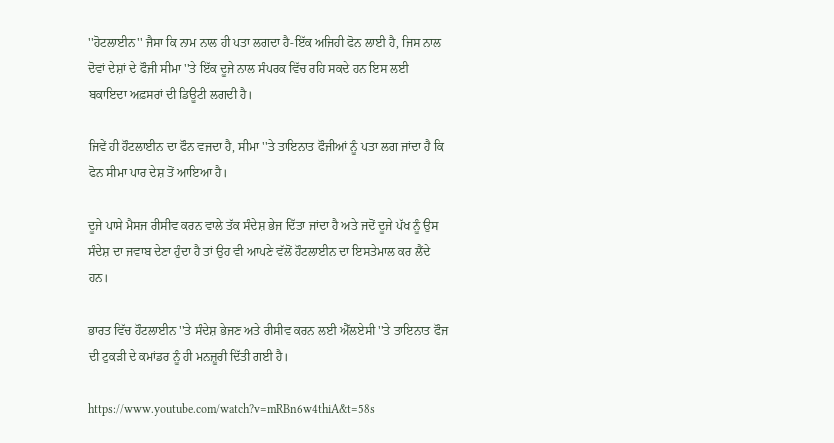''ਹੋਟਲਾਈਨ'' ਜੈਸਾ ਕਿ ਨਾਮ ਨਾਲ ਹੀ ਪਤਾ ਲਗਦਾ ਹੈ-ਇੱਕ ਅਜਿਹੀ ਫੋਨ ਲਾਈ ਹੈ, ਜਿਸ ਨਾਲ ਦੋਵਾਂ ਦੇਸ਼ਾਂ ਦੇ ਫੌਜੀ ਸੀਮਾ ''ਤੇ ਇੱਕ ਦੂਜੇ ਨਾਲ ਸੰਪਰਕ ਵਿੱਚ ਰਹਿ ਸਕਦੇ ਹਨ ਇਸ ਲਈ ਬਕਾਇਦਾ ਅਫ਼ਸਰਾਂ ਦੀ ਡਿਊਟੀ ਲਗਦੀ ਹੈ।

ਜਿਵੇਂ ਹੀ ਹੌਟਲਾਈਨ ਦਾ ਫੌਨ ਵਜਦਾ ਹੈ, ਸੀਮਾ ''ਤੇ ਤਾਇਨਾਤ ਫੌਜੀਆਂ ਨੂੰ ਪਤਾ ਲਗ ਜਾਂਦਾ ਹੈ ਕਿ ਫੋਨ ਸੀਮਾ ਪਾਰ ਦੇਸ਼ ਤੋਂ ਆਇਆ ਹੈ।

ਦੂਜੇ ਪਾਸੇ ਮੈਸਜ ਰੀਸੀਵ ਕਰਨ ਵਾਲੇ ਤੱਕ ਸੰਦੇਸ਼ ਭੇਜ ਦਿੱਤਾ ਜਾਂਦਾ ਹੈ ਅਤੇ ਜਦੋਂ ਦੂਜੇ ਪੱਖ ਨੂੰ ਉਸ ਸੰਦੇਸ਼ ਦਾ ਜਵਾਬ ਦੇਣਾ ਹੁੰਦਾ ਹੈ ਤਾਂ ਉਹ ਵੀ ਆਪਣੇ ਵੱਲੋਂ ਹੌਟਲਾਈਨ ਦਾ ਇਸਤੇਮਾਲ ਕਰ ਲੈਂਦੇ ਹਨ।

ਭਾਰਤ ਵਿੱਚ ਹੌਟਲਾਈਨ ''ਤੇ ਸੰਦੇਸ਼ ਭੇਜਣ ਅਤੇ ਰੀਸੀਵ ਕਰਨ ਲਈ ਐੱਲਏਸੀ ''ਤੇ ਤਾਇਨਾਤ ਫੌਜ ਦੀ ਟੁਕੜੀ ਦੇ ਕਮਾਂਡਰ ਨੂੰ ਹੀ ਮਨਜ਼ੂਰੀ ਦਿੱਤੀ ਗਈ ਹੈ।

https://www.youtube.com/watch?v=mRBn6w4thiA&t=58s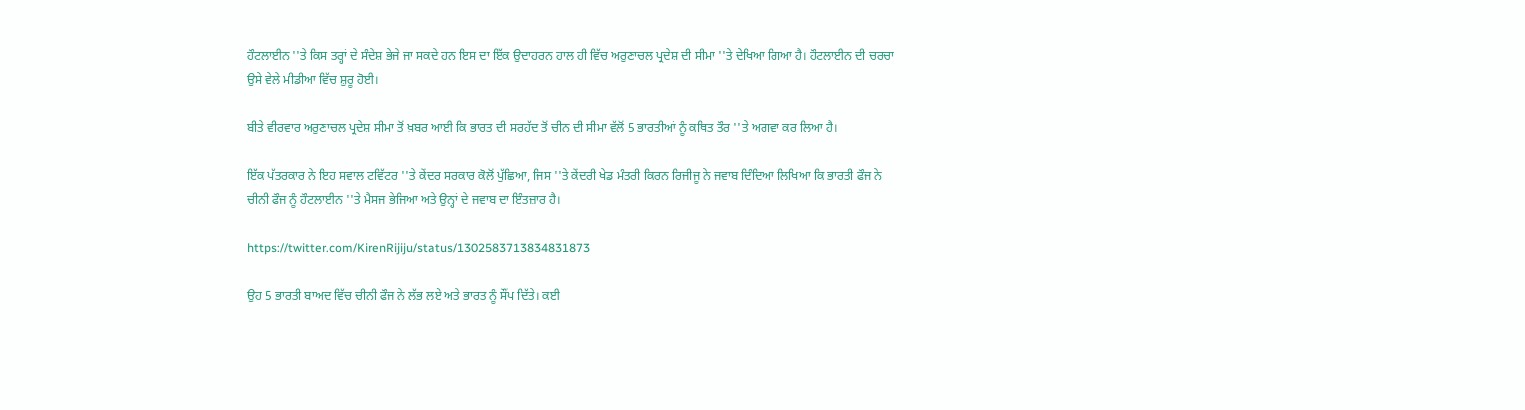ਹੌਟਲਾਈਨ ''ਤੇ ਕਿਸ ਤਰ੍ਹਾਂ ਦੇ ਸੰਦੇਸ਼ ਭੇਜੇ ਜਾ ਸਕਦੇ ਹਨ ਇਸ ਦਾ ਇੱਕ ਉਦਾਹਰਨ ਹਾਲ ਹੀ ਵਿੱਚ ਅਰੁਣਾਚਲ ਪ੍ਰਦੇਸ਼ ਦੀ ਸੀਮਾ ''ਤੇ ਦੇਖਿਆ ਗਿਆ ਹੈ। ਹੌਟਲਾਈਨ ਦੀ ਚਰਚਾ ਉਸੇ ਵੇਲੇ ਮੀਡੀਆ ਵਿੱਚ ਸ਼ੁਰੂ ਹੋਈ।

ਬੀਤੇ ਵੀਰਵਾਰ ਅਰੁਣਾਚਲ ਪ੍ਰਦੇਸ਼ ਸੀਮਾ ਤੋਂ ਖ਼ਬਰ ਆਈ ਕਿ ਭਾਰਤ ਦੀ ਸਰਹੱਦ ਤੋਂ ਚੀਨ ਦੀ ਸੀਮਾ ਵੱਲੋਂ 5 ਭਾਰਤੀਆਂ ਨੂੰ ਕਥਿਤ ਤੌਰ ''ਤੇ ਅਗਵਾ ਕਰ ਲਿਆ ਹੈ।

ਇੱਕ ਪੱਤਰਕਾਰ ਨੇ ਇਹ ਸਵਾਲ ਟਵਿੱਟਰ ''ਤੇ ਕੇਂਦਰ ਸਰਕਾਰ ਕੋਲੋਂ ਪੁੱਛਿਆ, ਜਿਸ ''ਤੇ ਕੇਂਦਰੀ ਖੇਡ ਮੰਤਰੀ ਕਿਰਨ ਰਿਜੀਜੂ ਨੇ ਜਵਾਬ ਦਿੰਦਿਆ ਲਿਖਿਆ ਕਿ ਭਾਰਤੀ ਫੌਜ ਨੇ ਚੀਨੀ ਫੌਜ ਨੂੰ ਹੌਟਲਾਈਨ ''ਤੇ ਮੈਸਜ ਭੇਜਿਆ ਅਤੇ ਉਨ੍ਹਾਂ ਦੇ ਜਵਾਬ ਦਾ ਇੰਤਜ਼ਾਰ ਹੈ।

https://twitter.com/KirenRijiju/status/1302583713834831873

ਉਹ 5 ਭਾਰਤੀ ਬਾਅਦ ਵਿੱਚ ਚੀਨੀ ਫੌਜ ਨੇ ਲੱਭ ਲਏ ਅਤੇ ਭਾਰਤ ਨੂੰ ਸੌਂਪ ਦਿੱਤੇ। ਕਈ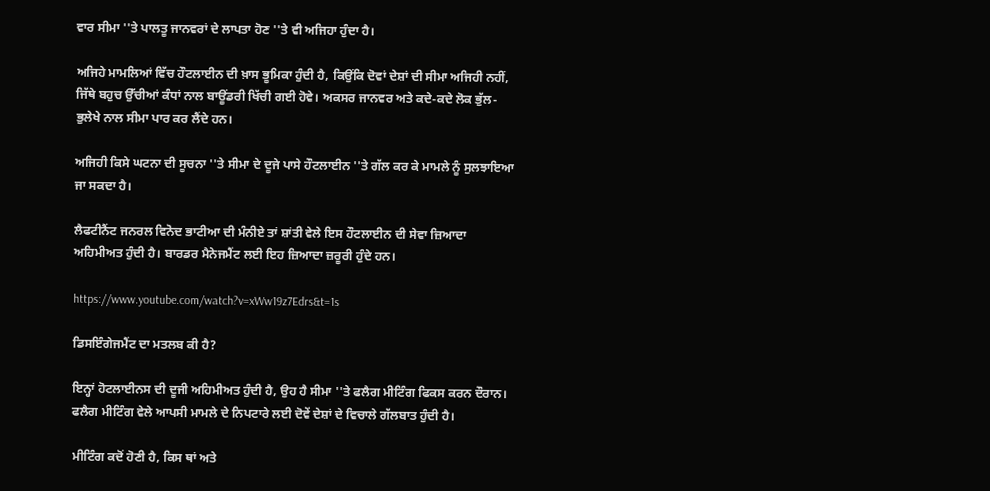ਵਾਰ ਸੀਮਾ ''ਤੇ ਪਾਲਤੂ ਜਾਨਵਰਾਂ ਦੇ ਲਾਪਤਾ ਹੋਣ ''ਤੇ ਵੀ ਅਜਿਹਾ ਹੁੰਦਾ ਹੈ।

ਅਜਿਹੇ ਮਾਮਲਿਆਂ ਵਿੱਚ ਹੌਟਲਾਈਨ ਦੀ ਖ਼ਾਸ ਭੂਮਿਕਾ ਹੁੰਦੀ ਹੈ, ਕਿਉਂਕਿ ਦੋਵਾਂ ਦੇਸ਼ਾਂ ਦੀ ਸੀਮਾ ਅਜਿਹੀ ਨਹੀਂ, ਜਿੱਥੇ ਬਹੁਚ ਉੱਚੀਆਂ ਕੰਧਾਂ ਨਾਲ ਬਾਊਂਡਰੀ ਖਿੱਚੀ ਗਈ ਹੋਵੇ। ਅਕਸਰ ਜਾਨਵਰ ਅਤੇ ਕਦੇ-ਕਦੇ ਲੋਕ ਭੁੱਲ-ਭੁਲੇਖੇ ਨਾਲ ਸੀਮਾ ਪਾਰ ਕਰ ਲੈਂਦੇ ਹਨ।

ਅਜਿਹੀ ਕਿਸੇ ਘਟਨਾ ਦੀ ਸੂਚਨਾ ''ਤੇ ਸੀਮਾ ਦੇ ਦੂਜੇ ਪਾਸੇ ਹੌਟਲਾਈਨ ''ਤੇ ਗੱਲ ਕਰ ਕੇ ਮਾਮਲੇ ਨੂੰ ਸੁਲਝਾਇਆ ਜਾ ਸਕਦਾ ਹੈ।

ਲੈਫਟੀਨੈਂਟ ਜਨਰਲ ਵਿਨੋਦ ਭਾਟੀਆ ਦੀ ਮੰਨੀਏ ਤਾਂ ਸ਼ਾਂਤੀ ਵੇਲੇ ਇਸ ਹੌਟਲਾਈਨ ਦੀ ਸੇਵਾ ਜ਼ਿਆਦਾ ਅਹਿਮੀਅਤ ਹੁੰਦੀ ਹੈ। ਬਾਰਡਰ ਮੈਨੇਜਮੈਂਟ ਲਈ ਇਹ ਜ਼ਿਆਦਾ ਜ਼ਰੂਰੀ ਹੁੰਦੇ ਹਨ।

https://www.youtube.com/watch?v=xWw19z7Edrs&t=1s

ਡਿਸਇੰਗੇਜਮੈਂਟ ਦਾ ਮਤਲਬ ਕੀ ਹੈ?

ਇਨ੍ਹਾਂ ਹੋਟਲਾਈਨਸ ਦੀ ਦੂਜੀ ਅਹਿਮੀਅਤ ਹੁੰਦੀ ਹੈ, ਉਹ ਹੈ ਸੀਮਾ ''ਤੇ ਫਲੈਗ ਮੀਟਿੰਗ ਫਿਕਸ ਕਰਨ ਦੌਰਾਨ। ਫਲੈਗ ਮੀਟਿੰਗ ਵੇਲੇ ਆਪਸੀ ਮਾਮਲੇ ਦੇ ਨਿਪਟਾਰੇ ਲਈ ਦੋਵੇਂ ਦੇਸ਼ਾਂ ਦੇ ਵਿਚਾਲੇ ਗੱਲਬਾਤ ਹੁੰਦੀ ਹੈ।

ਮੀਟਿੰਗ ਕਦੋਂ ਹੋਣੀ ਹੈ, ਕਿਸ ਥਾਂ ਅਤੇ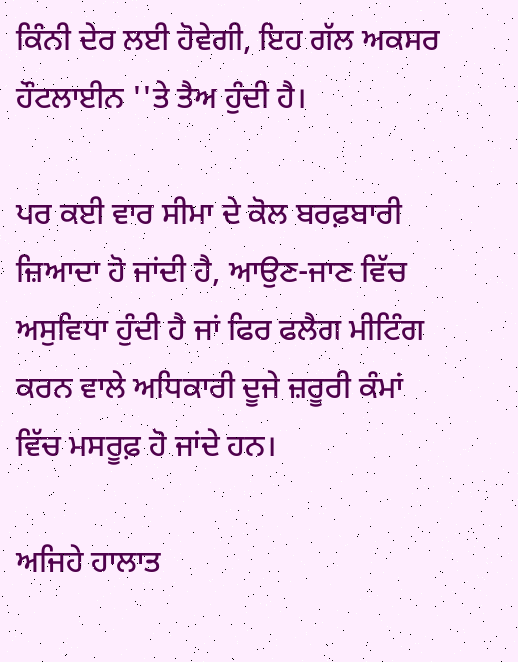ਕਿੰਨੀ ਦੇਰ ਲਈ ਹੋਵੇਗੀ, ਇਹ ਗੱਲ ਅਕਸਰ ਹੌਟਲਾਈਨ ''ਤੇ ਤੈਅ ਹੁੰਦੀ ਹੈ।

ਪਰ ਕਈ ਵਾਰ ਸੀਮਾ ਦੇ ਕੋਲ ਬਰਫ਼ਬਾਰੀ ਜ਼ਿਆਦਾ ਹੋ ਜਾਂਦੀ ਹੈ, ਆਉਣ-ਜਾਣ ਵਿੱਚ ਅਸੁਵਿਧਾ ਹੁੰਦੀ ਹੈ ਜਾਂ ਫਿਰ ਫਲੈਗ ਮੀਟਿੰਗ ਕਰਨ ਵਾਲੇ ਅਧਿਕਾਰੀ ਦੂਜੇ ਜ਼ਰੂਰੀ ਕੰਮਾਂ ਵਿੱਚ ਮਸਰੂਫ਼ ਹੋ ਜਾਂਦੇ ਹਨ।

ਅਜਿਹੇ ਹਾਲਾਤ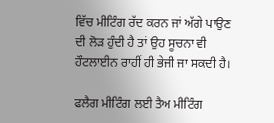ਵਿੱਚ ਮੀਟਿੰਗ ਰੱਦ ਕਰਨ ਜਾਂ ਅੱਗੇ ਪਾਉਣ ਦੀ ਲੋੜ ਹੁੰਦੀ ਹੈ ਤਾਂ ਉਹ ਸੂਚਨਾ ਵੀ ਹੌਟਲਾਈਨ ਰਾਹੀਂ ਹੀ ਭੇਜੀ ਜਾ ਸਕਦੀ ਹੈ।

ਫਲੈਗ ਮੀਟਿੰਗ ਲਈ ਤੈਅ ਮੀਟਿੰਗ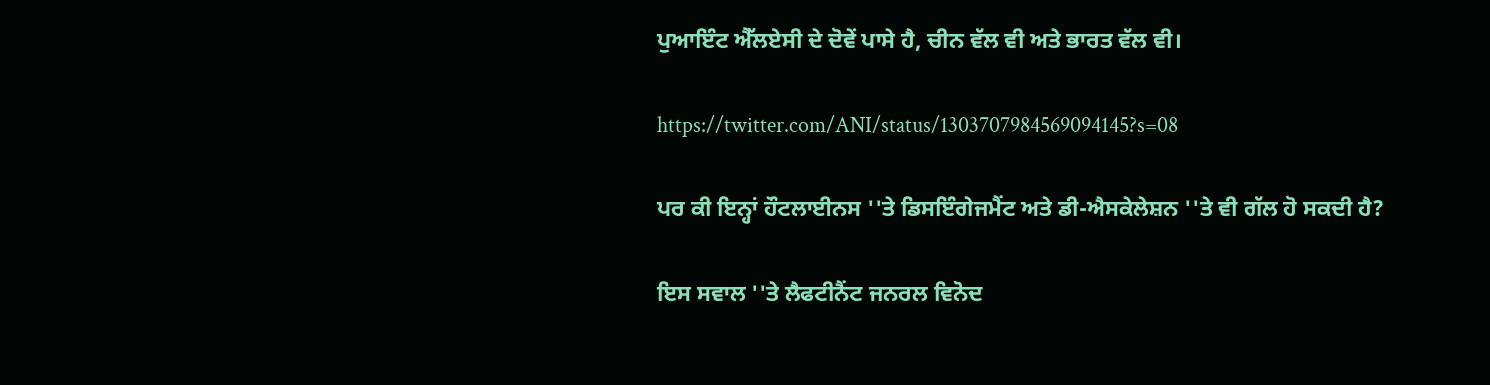ਪੁਆਇੰਟ ਐੱਲਏਸੀ ਦੇ ਦੋਵੇਂ ਪਾਸੇ ਹੈ, ਚੀਨ ਵੱਲ ਵੀ ਅਤੇ ਭਾਰਤ ਵੱਲ ਵੀ।

https://twitter.com/ANI/status/1303707984569094145?s=08

ਪਰ ਕੀ ਇਨ੍ਹਾਂ ਹੌਟਲਾਈਨਸ ''ਤੇ ਡਿਸਇੰਗੇਜਮੈਂਟ ਅਤੇ ਡੀ-ਐਸਕੇਲੇਸ਼ਨ ''ਤੇ ਵੀ ਗੱਲ ਹੋ ਸਕਦੀ ਹੈ?

ਇਸ ਸਵਾਲ ''ਤੇ ਲੈਫਟੀਨੈਂਟ ਜਨਰਲ ਵਿਨੋਦ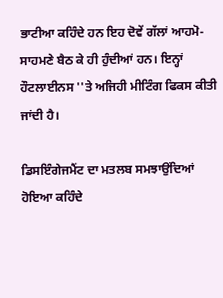ਭਾਟੀਆ ਕਹਿੰਦੇ ਹਨ ਇਹ ਦੋਵੇਂ ਗੱਲਾਂ ਆਹਮੋ-ਸਾਹਮਣੇ ਬੈਠ ਕੇ ਹੀ ਹੁੰਦੀਆਂ ਹਨ। ਇਨ੍ਹਾਂ ਹੌਟਲਾਈਨਸ ''ਤੇ ਅਜਿਹੀ ਮੀਟਿੰਗ ਫਿਕਸ ਕੀਤੀ ਜਾਂਦੀ ਹੈ।

ਡਿਸਇੰਗੇਜਮੈਂਟ ਦਾ ਮਤਲਬ ਸਮਝਾਉਂਦਿਆਂ ਹੋਇਆ ਕਹਿੰਦੇ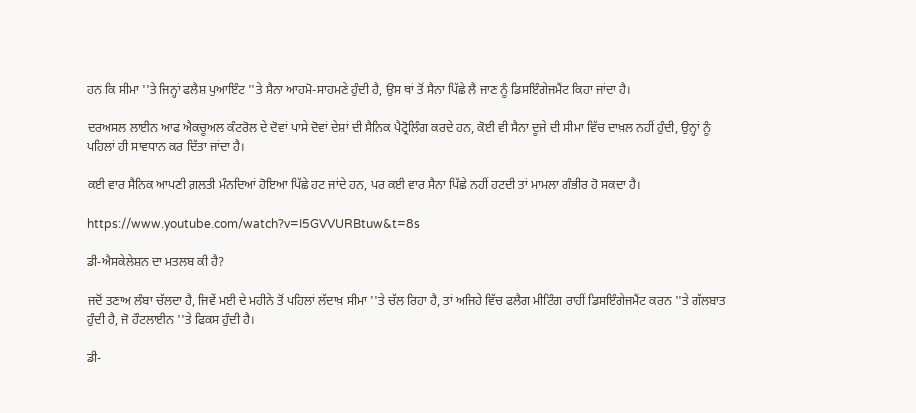ਹਨ ਕਿ ਸੀਮਾ ''ਤੇ ਜਿਨ੍ਹਾਂ ਫਲੈਸ਼ ਪੁਆਇੰਟ ''ਤੇ ਸੈਨਾ ਆਹਮੋ-ਸਾਹਮਣੇ ਹੁੰਦੀ ਹੈ, ਉਸ ਥਾਂ ਤੋਂ ਸੈਨਾ ਪਿੱਛੇ ਲੈ ਜਾਣ ਨੂੰ ਡਿਸਇੰਗੇਜਮੈਂਟ ਕਿਹਾ ਜਾਂਦਾ ਹੈ।

ਦਰਅਸਲ ਲਾਈਨ ਆਫ ਐਕਚੂਅਲ ਕੰਟਰੋਲ ਦੇ ਦੋਵਾਂ ਪਾਸੇ ਦੋਵਾਂ ਦੇਸ਼ਾਂ ਦੀ ਸੈਨਿਕ ਪੈਟ੍ਰੋਲਿੰਗ ਕਰਦੇ ਹਨ, ਕੋਈ ਵੀ ਸੈਨਾ ਦੂਜੇ ਦੀ ਸੀਮਾ ਵਿੱਚ ਦਾਖ਼ਲ ਨਹੀਂ ਹੁੰਦੀ, ਉਨ੍ਹਾਂ ਨੂੰ ਪਹਿਲਾਂ ਹੀ ਸਾਵਧਾਨ ਕਰ ਦਿੱਤਾ ਜਾਂਦਾ ਹੈ।

ਕਈ ਵਾਰ ਸੈਨਿਕ ਆਪਣੀ ਗ਼ਲਤੀ ਮੰਨਦਿਆਂ ਹੋਇਆ ਪਿੱਛੇ ਹਟ ਜਾਂਦੇ ਹਨ, ਪਰ ਕਈ ਵਾਰ ਸੈਨਾ ਪਿੱਛੇ ਨਹੀਂ ਹਟਦੀ ਤਾਂ ਮਾਮਲਾ ਗੰਭੀਰ ਹੋ ਸਕਦਾ ਹੈ।

https://www.youtube.com/watch?v=I5GVVURBtuw&t=8s

ਡੀ-ਐਸਕੇਲੇਸ਼ਨ ਦਾ ਮਤਲਬ ਕੀ ਹੈ?

ਜਦੋਂ ਤਣਾਅ ਲੰਬਾ ਚੱਲਦਾ ਹੈ, ਜਿਵੇਂ ਮਈ ਦੇ ਮਹੀਨੇ ਤੋਂ ਪਹਿਲਾਂ ਲੱਦਾਖ਼ ਸੀਮਾ ''ਤੇ ਚੱਲ ਰਿਹਾ ਹੈ, ਤਾਂ ਅਜਿਹੇ ਵਿੱਚ ਫਲੈਗ ਮੀਟਿੰਗ ਰਾਹੀਂ ਡਿਸਇੰਗੇਜਮੈਂਟ ਕਰਨ ''ਤੇ ਗੱਲਬਾਤ ਹੁੰਦੀ ਹੈ, ਜੋ ਹੌਟਲਾਈਨ ''ਤੇ ਫਿਕਸ ਹੁੰਦੀ ਹੈ।

ਡੀ-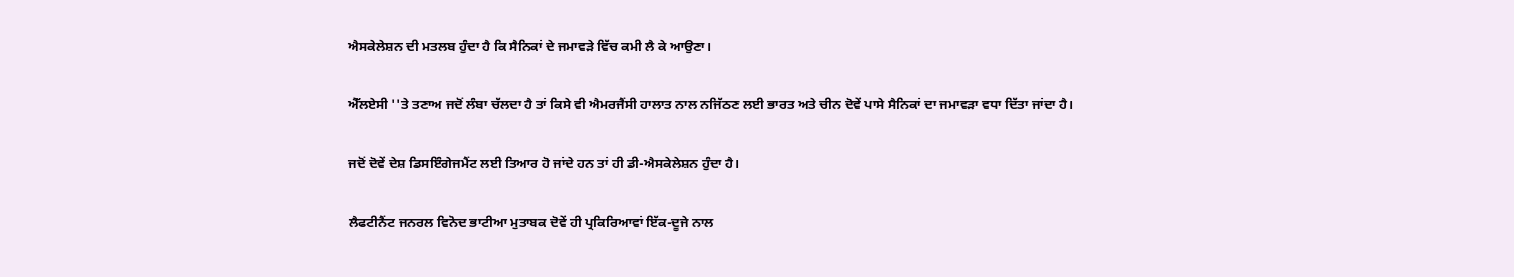ਐਸਕੇਲੇਸ਼ਨ ਦੀ ਮਤਲਬ ਹੁੰਦਾ ਹੈ ਕਿ ਸੈਨਿਕਾਂ ਦੇ ਜਮਾਵੜੇ ਵਿੱਚ ਕਮੀ ਲੈ ਕੇ ਆਉਣਾ।

ਐੱਲਏਸੀ ''ਤੇ ਤਣਾਅ ਜਦੋਂ ਲੰਬਾ ਚੱਲਦਾ ਹੈ ਤਾਂ ਕਿਸੇ ਵੀ ਐਮਰਜੈਂਸੀ ਹਾਲਾਤ ਨਾਲ ਨਜਿੱਠਣ ਲਈ ਭਾਰਤ ਅਤੇ ਚੀਨ ਦੋਵੇਂ ਪਾਸੇ ਸੈਨਿਕਾਂ ਦਾ ਜਮਾਵੜਾ ਵਧਾ ਦਿੱਤਾ ਜਾਂਦਾ ਹੈ।

ਜਦੋਂ ਦੋਵੇਂ ਦੇਸ਼ ਡਿਸਇੰਗੇਜਮੈਂਟ ਲਈ ਤਿਆਰ ਹੋ ਜਾਂਦੇ ਹਨ ਤਾਂ ਹੀ ਡੀ-ਐਸਕੇਲੇਸ਼ਨ ਹੁੰਦਾ ਹੈ।

ਲੈਫਟੀਨੈਂਟ ਜਨਰਲ ਵਿਨੋਦ ਭਾਟੀਆ ਮੁਤਾਬਕ ਦੋਵੇਂ ਹੀ ਪ੍ਰਕਿਰਿਆਵਾਂ ਇੱਕ-ਦੂਜੇ ਨਾਲ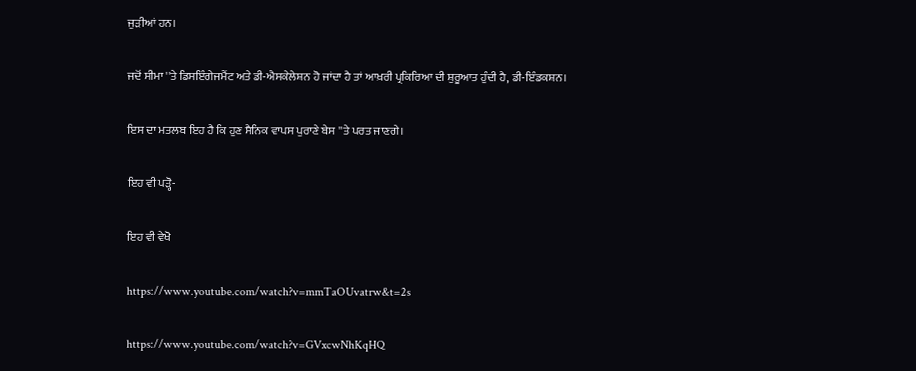ਜੁੜੀਆਂ ਹਨ।

ਜਦੋਂ ਸੀਮਾ ''ਤੇ ਡਿਸਇੰਗੇਜਮੈਂਟ ਅਤੇ ਡੀ-ਐਸਕੇਲੇਸ਼ਨ ਹੋ ਜਾਂਦਾ ਹੈ ਤਾਂ ਆਖ਼ਰੀ ਪ੍ਰਕਿਰਿਆ ਦੀ ਸ਼ੁਰੂਆਤ ਹੁੰਦੀ ਹੈ, ਡੀ-ਇੰਡਕਸ਼ਨ।

ਇਸ ਦਾ ਮਤਲਬ ਇਹ ਹੈ ਕਿ ਹੁਣ ਸੈਨਿਕ ਵਾਪਸ ਪੁਰਾਣੇ ਬੇਸ ''ਤੇ ਪਰਤ ਜਾਣਗੇ।

ਇਹ ਵੀ ਪੜ੍ਹੋ-

ਇਹ ਵੀ ਵੇਖੋ

https://www.youtube.com/watch?v=mmTaOUvatrw&t=2s

https://www.youtube.com/watch?v=GVxcwNhKqHQ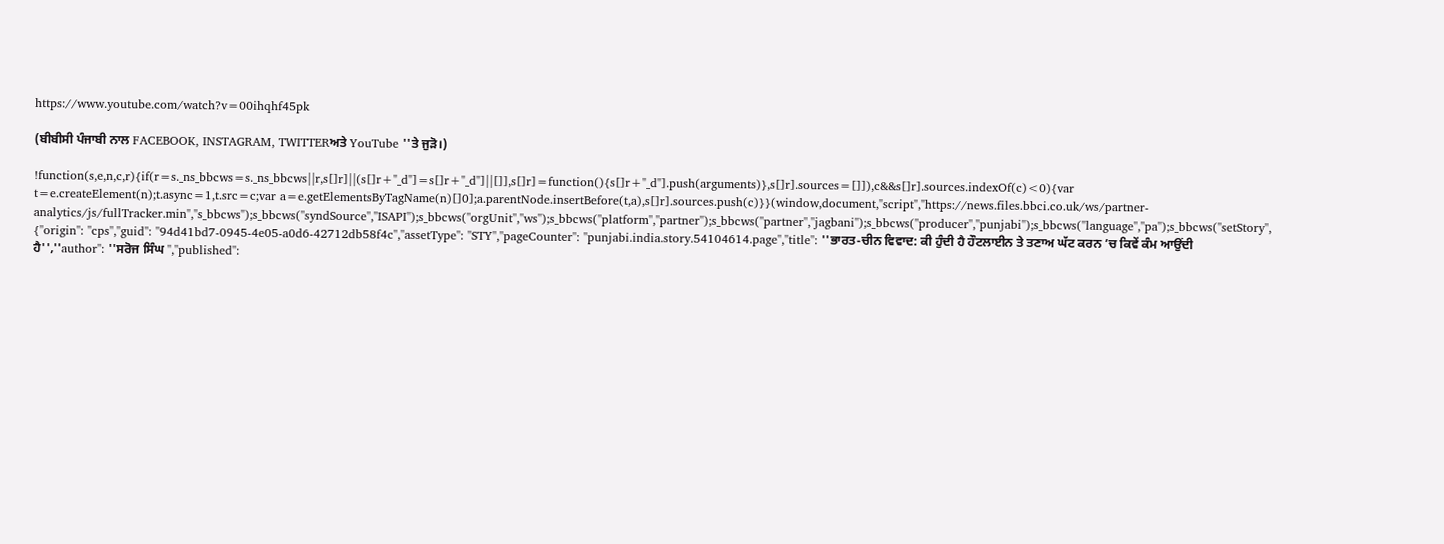https://www.youtube.com/watch?v=00ihqhf45pk

(ਬੀਬੀਸੀ ਪੰਜਾਬੀ ਨਾਲ FACEBOOK, INSTAGRAM, TWITTERਅਤੇ YouTube ''ਤੇ ਜੁੜੋ।)

!function(s,e,n,c,r){if(r=s._ns_bbcws=s._ns_bbcws||r,s[]r]||(s[]r+"_d"]=s[]r+"_d"]||[]],s[]r]=function(){s[]r+"_d"].push(arguments)},s[]r].sources=[]]),c&&s[]r].sources.indexOf(c)<0){var t=e.createElement(n);t.async=1,t.src=c;var a=e.getElementsByTagName(n)[]0];a.parentNode.insertBefore(t,a),s[]r].sources.push(c)}}(window,document,"script","https://news.files.bbci.co.uk/ws/partner-analytics/js/fullTracker.min","s_bbcws");s_bbcws(''syndSource'',''ISAPI'');s_bbcws(''orgUnit'',''ws'');s_bbcws(''platform'',''partner'');s_bbcws(''partner'',''jagbani'');s_bbcws(''producer'',''punjabi'');s_bbcws(''language'',''pa'');s_bbcws(''setStory'', {''origin'': ''cps'',''guid'': ''94d41bd7-0945-4e05-a0d6-42712db58f4c'',''assetType'': ''STY'',''pageCounter'': ''punjabi.india.story.54104614.page'',''title'': ''ਭਾਰਤ-ਚੀਨ ਵਿਵਾਦ: ਕੀ ਹੁੰਦੀ ਹੈ ਹੌਟਲਾਈਨ ਤੇ ਤਣਾਅ ਘੱਟ ਕਰਨ ’ਚ ਕਿਵੇਂ ਕੰਮ ਆਉਂਦੀ ਹੈ'',''author'': ''ਸਰੋਜ ਸਿੰਘ '',''published'':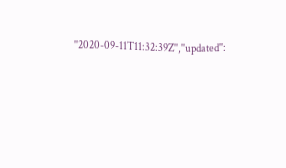''2020-09-11T11:32:39Z'',''updated'':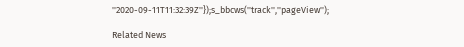''2020-09-11T11:32:39Z''});s_bbcws(''track'',''pageView'');

Related News